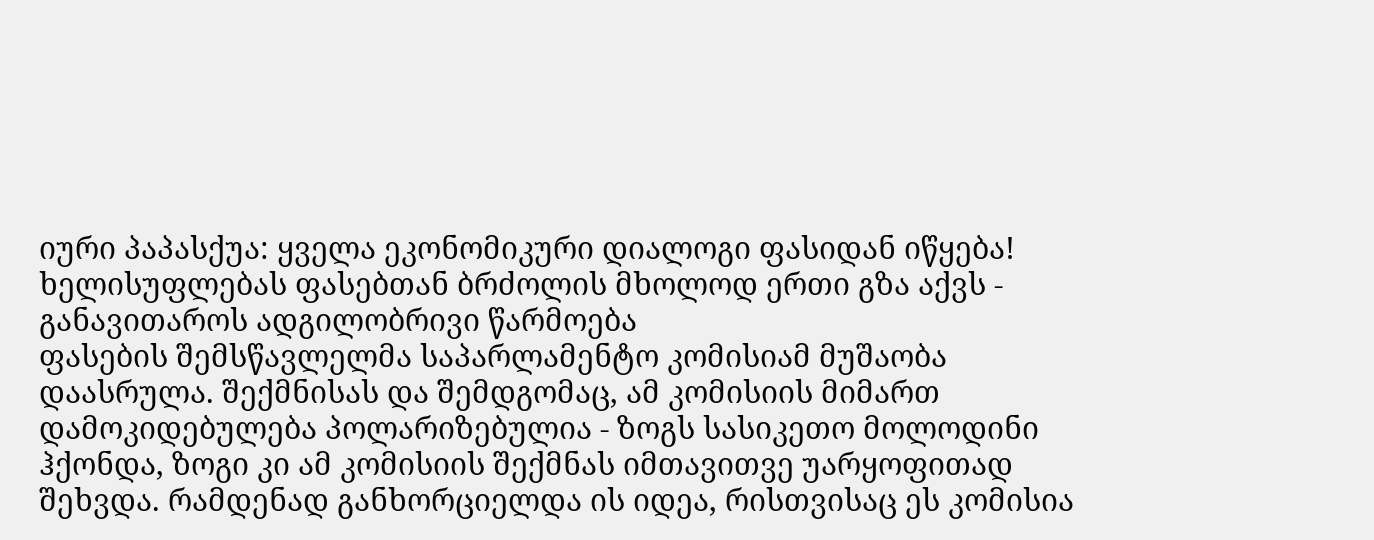იური პაპასქუა: ყველა ეკონომიკური დიალოგი ფასიდან იწყება!
ხელისუფლებას ფასებთან ბრძოლის მხოლოდ ერთი გზა აქვს - განავითაროს ადგილობრივი წარმოება
ფასების შემსწავლელმა საპარლამენტო კომისიამ მუშაობა დაასრულა. შექმნისას და შემდგომაც, ამ კომისიის მიმართ დამოკიდებულება პოლარიზებულია - ზოგს სასიკეთო მოლოდინი ჰქონდა, ზოგი კი ამ კომისიის შექმნას იმთავითვე უარყოფითად შეხვდა. რამდენად განხორციელდა ის იდეა, რისთვისაც ეს კომისია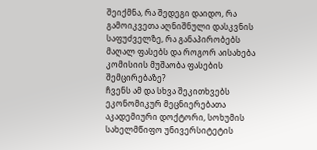შეიქმნა, რა შედეგი დაიდო, რა გამოიკვეთა აღნიშნული დასკვნის საფუძველზე, რა განაპირობებს მაღალ ფასებს და როგორ აისახება კომისიის მუშაობა ფასების შემცირებაზე?
ჩვენს ამ და სხვა შეკითხვებს ეკონომიკურ მეცნიერებათა აკადემიური დოქტორი, სოხუმის სახელმწიფო უნივერსიტეტის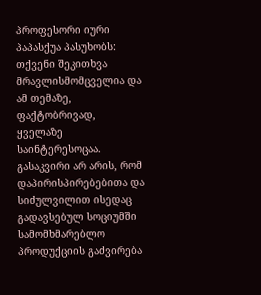პროფესორი იური პაპასქუა პასუხობს:
თქვენი შეკითხვა მრავლისმომცველია და ამ თემაზე, ფაქტობრივად, ყველაზე საინტერესოცაა. გასაკვირი არ არის, რომ დაპირისპირებებითა და სიძულვილით ისედაც გადავსებულ სოციუმში სამომხმარებლო პროდუქციის გაძვირება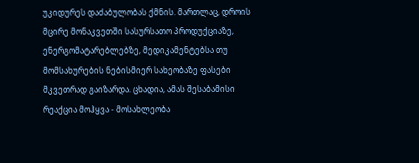უკიდურეს დაძაბულობას ქმნის. მართლაც, დროის მცირე მონაკვეთში სასურსათო პროდუქციაზე, ენერგომატარებლებზე, მედიკამენტებსა თუ მომსახურების ნებისმიერ სახეობაზე ფასები მკვეთრად გაიზარდა. ცხადია, ამას შესაბამისი რეაქცია მოჰყვა - მოსახლეობა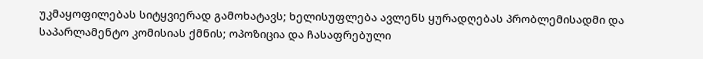უკმაყოფილებას სიტყვიერად გამოხატავს; ხელისუფლება ავლენს ყურადღებას პრობლემისადმი და საპარლამენტო კომისიას ქმნის; ოპოზიცია და ჩასაფრებული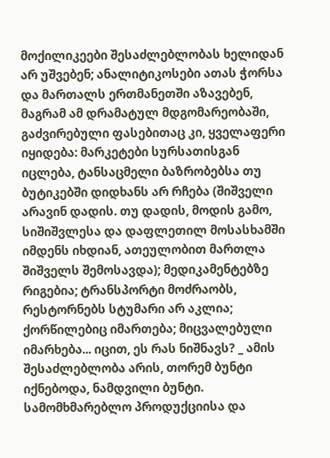მოქილიკეები შესაძლებლობას ხელიდან არ უშვებენ; ანალიტიკოსები ათას ჭორსა და მართალს ერთმანეთში აზავებენ, მაგრამ ამ დრამატულ მდგომარეობაში, გაძვირებული ფასებითაც კი, ყველაფერი იყიდება: მარკეტები სურსათისგან იცლება, ტანსაცმელი ბაზრობებსა თუ ბუტიკებში დიდხანს არ რჩება (შიშველი არავინ დადის. თუ დადის, მოდის გამო, სიშიშვლესა და დაფლეთილ მოსასხამში იმდენს იხდიან, ათეულობით მართლა შიშველს შემოსავდა); მედიკამენტებზე რიგებია; ტრანსპორტი მოძრაობს, რესტორნებს სტუმარი არ აკლია; ქორწილებიც იმართება; მიცვალებული იმარხება... იცით, ეს რას ნიშნავს? _ ამის შესაძლებლობა არის, თორემ ბუნტი იქნებოდა, ნამდვილი ბუნტი.
სამომხმარებლო პროდუქციისა და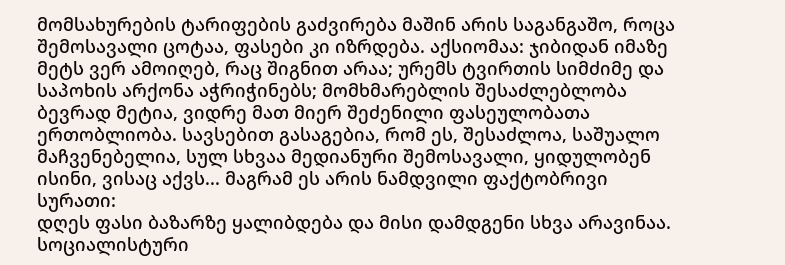მომსახურების ტარიფების გაძვირება მაშინ არის საგანგაშო, როცა შემოსავალი ცოტაა, ფასები კი იზრდება. აქსიომაა: ჯიბიდან იმაზე მეტს ვერ ამოიღებ, რაც შიგნით არაა; ურემს ტვირთის სიმძიმე და საპოხის არქონა აჭრიჭინებს; მომხმარებლის შესაძლებლობა ბევრად მეტია, ვიდრე მათ მიერ შეძენილი ფასეულობათა ერთობლიობა. სავსებით გასაგებია, რომ ეს, შესაძლოა, საშუალო მაჩვენებელია, სულ სხვაა მედიანური შემოსავალი, ყიდულობენ ისინი, ვისაც აქვს... მაგრამ ეს არის ნამდვილი ფაქტობრივი სურათი:
დღეს ფასი ბაზარზე ყალიბდება და მისი დამდგენი სხვა არავინაა. სოციალისტური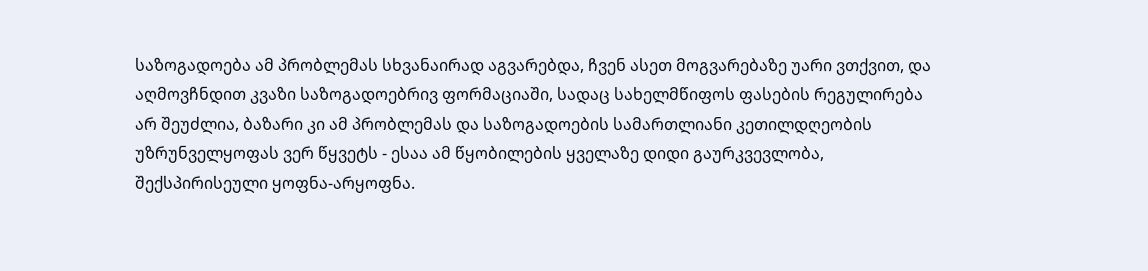საზოგადოება ამ პრობლემას სხვანაირად აგვარებდა, ჩვენ ასეთ მოგვარებაზე უარი ვთქვით, და აღმოვჩნდით კვაზი საზოგადოებრივ ფორმაციაში, სადაც სახელმწიფოს ფასების რეგულირება არ შეუძლია, ბაზარი კი ამ პრობლემას და საზოგადოების სამართლიანი კეთილდღეობის უზრუნველყოფას ვერ წყვეტს - ესაა ამ წყობილების ყველაზე დიდი გაურკვევლობა, შექსპირისეული ყოფნა-არყოფნა.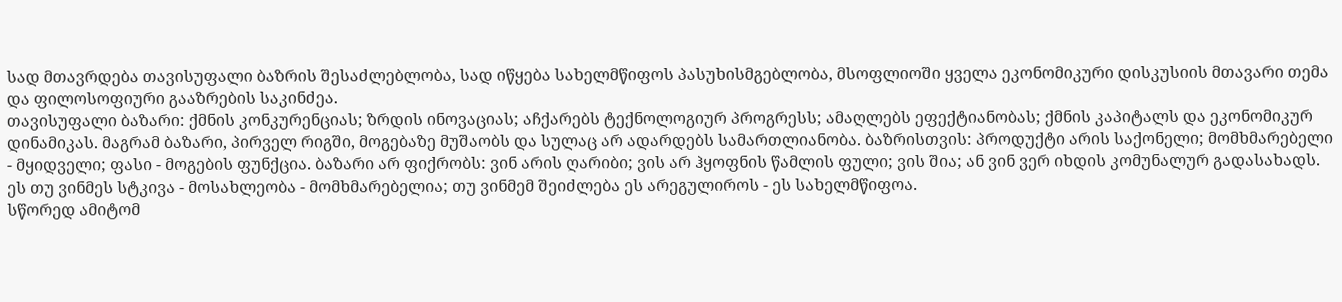სად მთავრდება თავისუფალი ბაზრის შესაძლებლობა, სად იწყება სახელმწიფოს პასუხისმგებლობა, მსოფლიოში ყველა ეკონომიკური დისკუსიის მთავარი თემა და ფილოსოფიური გააზრების საკინძეა.
თავისუფალი ბაზარი: ქმნის კონკურენციას; ზრდის ინოვაციას; აჩქარებს ტექნოლოგიურ პროგრესს; ამაღლებს ეფექტიანობას; ქმნის კაპიტალს და ეკონომიკურ დინამიკას. მაგრამ ბაზარი, პირველ რიგში, მოგებაზე მუშაობს და სულაც არ ადარდებს სამართლიანობა. ბაზრისთვის: პროდუქტი არის საქონელი; მომხმარებელი - მყიდველი; ფასი - მოგების ფუნქცია. ბაზარი არ ფიქრობს: ვინ არის ღარიბი; ვის არ ჰყოფნის წამლის ფული; ვის შია; ან ვინ ვერ იხდის კომუნალურ გადასახადს. ეს თუ ვინმეს სტკივა - მოსახლეობა - მომხმარებელია; თუ ვინმემ შეიძლება ეს არეგულიროს - ეს სახელმწიფოა.
სწორედ ამიტომ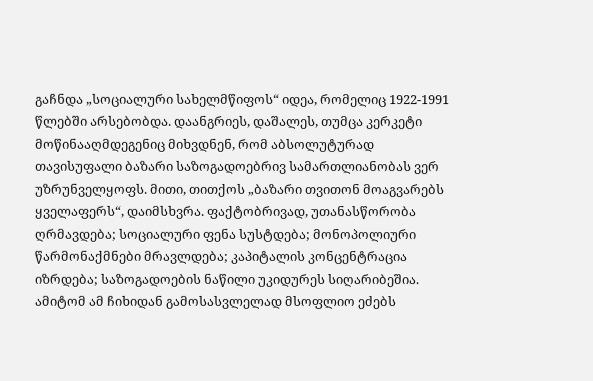გაჩნდა „სოციალური სახელმწიფოს“ იდეა, რომელიც 1922-1991 წლებში არსებობდა. დაანგრიეს, დაშალეს, თუმცა კერკეტი მოწინააღმდეგენიც მიხვდნენ, რომ აბსოლუტურად თავისუფალი ბაზარი საზოგადოებრივ სამართლიანობას ვერ უზრუნველყოფს. მითი, თითქოს „ბაზარი თვითონ მოაგვარებს ყველაფერს“, დაიმსხვრა. ფაქტობრივად, უთანასწორობა ღრმავდება; სოციალური ფენა სუსტდება; მონოპოლიური წარმონაქმნები მრავლდება; კაპიტალის კონცენტრაცია იზრდება; საზოგადოების ნაწილი უკიდურეს სიღარიბეშია. ამიტომ ამ ჩიხიდან გამოსასვლელად მსოფლიო ეძებს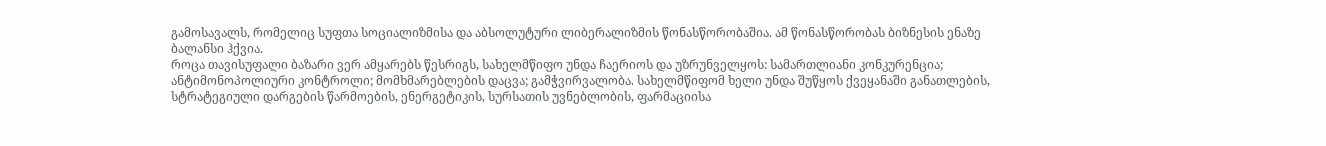გამოსავალს, რომელიც სუფთა სოციალიზმისა და აბსოლუტური ლიბერალიზმის წონასწორობაშია. ამ წონასწორობას ბიზნესის ენაზე ბალანსი ჰქვია.
როცა თავისუფალი ბაზარი ვერ ამყარებს წესრიგს, სახელმწიფო უნდა ჩაერიოს და უზრუნველყოს: სამართლიანი კონკურენცია; ანტიმონოპოლიური კონტროლი; მომხმარებლების დაცვა; გამჭვირვალობა. სახელმწიფომ ხელი უნდა შუწყოს ქვეყანაში განათლების, სტრატეგიული დარგების წარმოების, ენერგეტიკის, სურსათის უვნებლობის, ფარმაციისა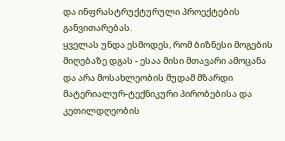და ინფრასტრუქტურული პროექტების განვითარებას.
ყველას უნდა ესმოდეს, რომ ბიზნესი მოგების მიღებაზე დგას - ესაა მისი მთავარი ამოცანა და არა მოსახლეობის მუდამ მზარდი მატერიალურ-ტექნიკური პირობებისა და კეთილდღეობის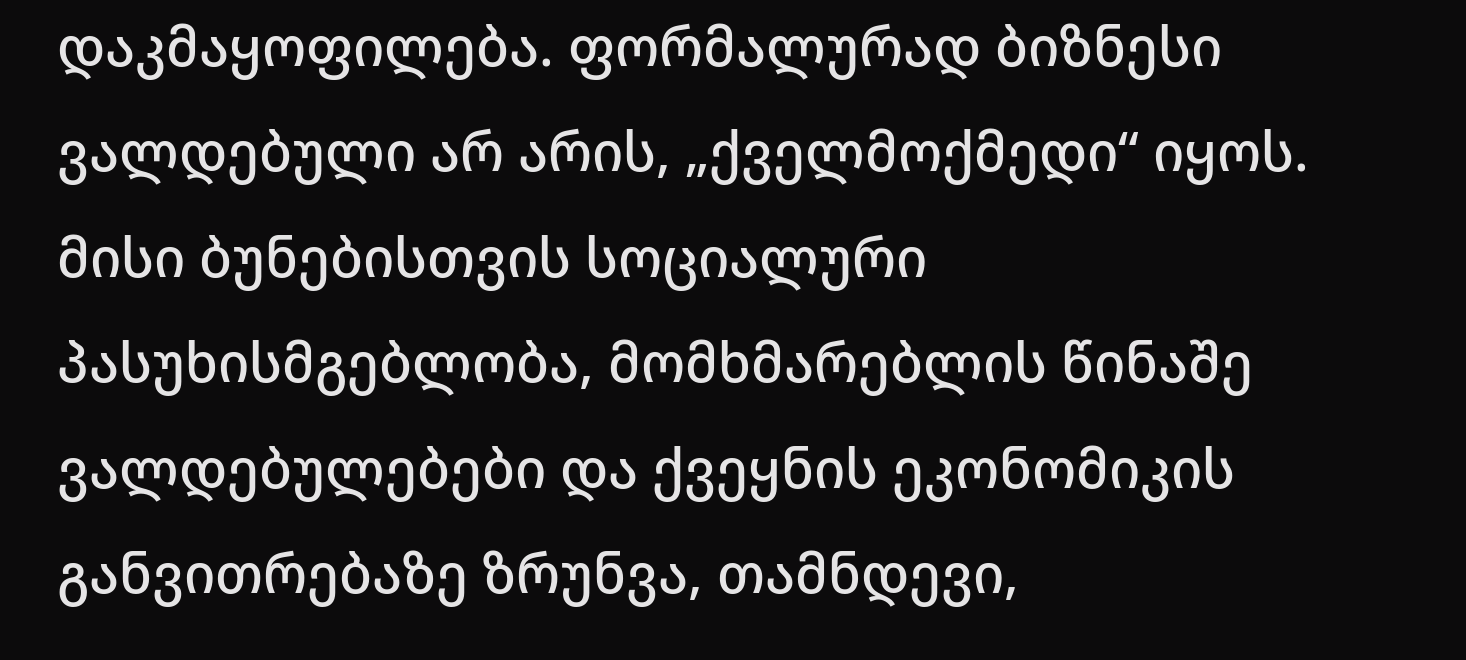დაკმაყოფილება. ფორმალურად ბიზნესი ვალდებული არ არის, „ქველმოქმედი“ იყოს. მისი ბუნებისთვის სოციალური პასუხისმგებლობა, მომხმარებლის წინაშე ვალდებულებები და ქვეყნის ეკონომიკის განვითრებაზე ზრუნვა, თამნდევი,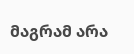მაგრამ არა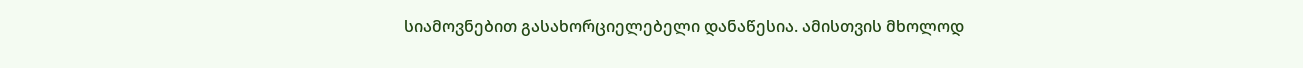სიამოვნებით გასახორციელებელი დანაწესია. ამისთვის მხოლოდ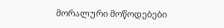მორალური მოწოდებები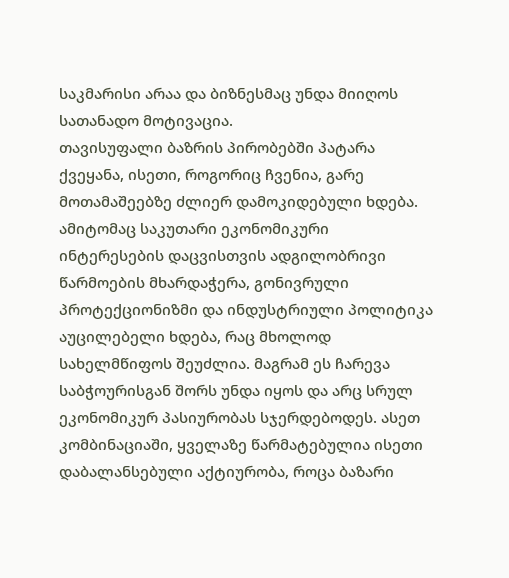საკმარისი არაა და ბიზნესმაც უნდა მიიღოს სათანადო მოტივაცია.
თავისუფალი ბაზრის პირობებში პატარა ქვეყანა, ისეთი, როგორიც ჩვენია, გარე მოთამაშეებზე ძლიერ დამოკიდებული ხდება. ამიტომაც საკუთარი ეკონომიკური ინტერესების დაცვისთვის ადგილობრივი წარმოების მხარდაჭერა, გონივრული პროტექციონიზმი და ინდუსტრიული პოლიტიკა აუცილებელი ხდება, რაც მხოლოდ სახელმწიფოს შეუძლია. მაგრამ ეს ჩარევა საბჭოურისგან შორს უნდა იყოს და არც სრულ ეკონომიკურ პასიურობას სჯერდებოდეს. ასეთ კომბინაციაში, ყველაზე წარმატებულია ისეთი დაბალანსებული აქტიურობა, როცა ბაზარი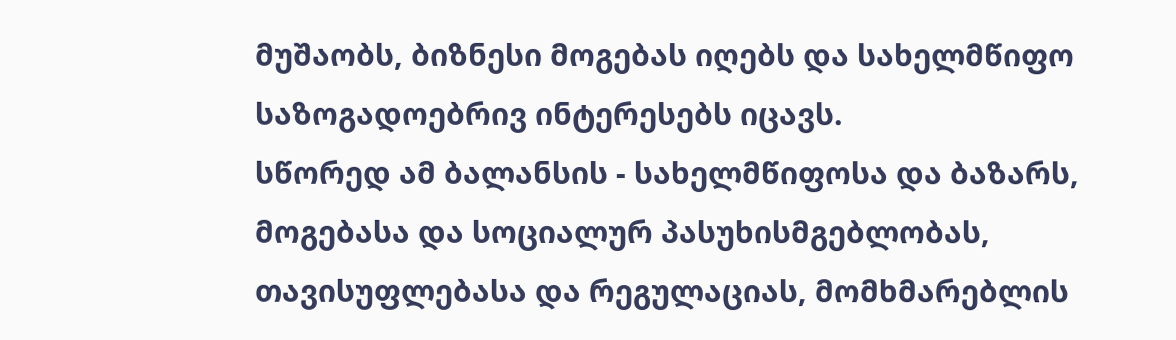მუშაობს, ბიზნესი მოგებას იღებს და სახელმწიფო საზოგადოებრივ ინტერესებს იცავს.
სწორედ ამ ბალანსის - სახელმწიფოსა და ბაზარს, მოგებასა და სოციალურ პასუხისმგებლობას, თავისუფლებასა და რეგულაციას, მომხმარებლის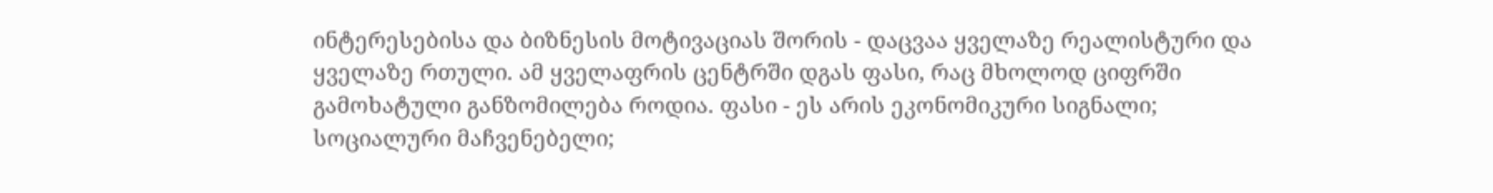ინტერესებისა და ბიზნესის მოტივაციას შორის - დაცვაა ყველაზე რეალისტური და ყველაზე რთული. ამ ყველაფრის ცენტრში დგას ფასი, რაც მხოლოდ ციფრში გამოხატული განზომილება როდია. ფასი - ეს არის ეკონომიკური სიგნალი; სოციალური მაჩვენებელი;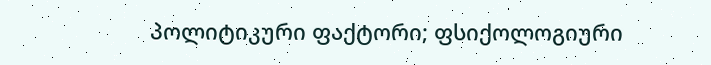პოლიტიკური ფაქტორი; ფსიქოლოგიური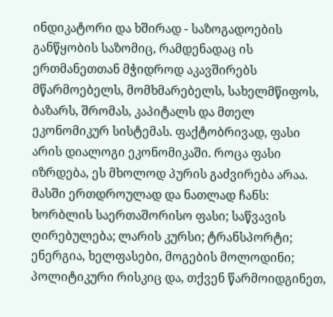ინდიკატორი და ხშირად - საზოგადოების განწყობის საზომიც, რამდენადაც ის ერთმანეთთან მჭიდროდ აკავშირებს მწარმოებელს, მომხმარებელს, სახელმწიფოს, ბაზარს, შრომას, კაპიტალს და მთელ ეკონომიკურ სისტემას. ფაქტობრივად, ფასი არის დიალოგი ეკონომიკაში. როცა ფასი იზრდება, ეს მხოლოდ პურის გაძვირება არაა. მასში ერთდროულად და ნათლად ჩანს: ხორბლის საერთაშორისო ფასი; საწვავის ღირებულება; ლარის კურსი; ტრანსპორტი; ენერგია, ხელფასები, მოგების მოლოდინი; პოლიტიკური რისკიც და, თქვენ წარმოიდგინეთ,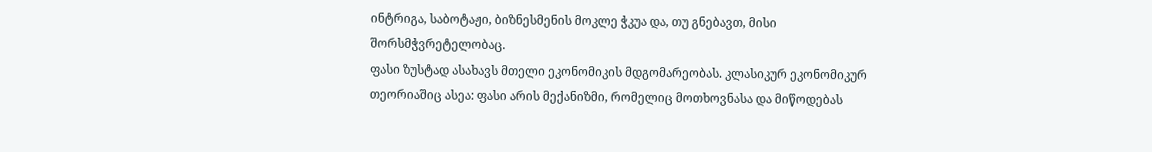ინტრიგა, საბოტაჟი, ბიზნესმენის მოკლე ჭკუა და, თუ გნებავთ, მისი შორსმჭვრეტელობაც.
ფასი ზუსტად ასახავს მთელი ეკონომიკის მდგომარეობას. კლასიკურ ეკონომიკურ თეორიაშიც ასეა: ფასი არის მექანიზმი, რომელიც მოთხოვნასა და მიწოდებას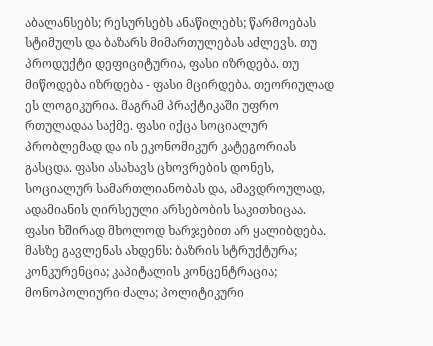აბალანსებს; რესურსებს ანაწილებს; წარმოებას სტიმულს და ბაზარს მიმართულებას აძლევს. თუ პროდუქტი დეფიციტურია, ფასი იზრდება. თუ მიწოდება იზრდება - ფასი მცირდება. თეორიულად ეს ლოგიკურია. მაგრამ პრაქტიკაში უფრო რთულადაა საქმე. ფასი იქცა სოციალურ პრობლემად და ის ეკონომიკურ კატეგორიას გასცდა. ფასი ასახავს ცხოვრების დონეს, სოციალურ სამართლიანობას და, ამავდროულად, ადამიანის ღირსეული არსებობის საკითხიცაა. ფასი ხშირად მხოლოდ ხარჯებით არ ყალიბდება. მასზე გავლენას ახდენს: ბაზრის სტრუქტურა; კონკურენცია; კაპიტალის კონცენტრაცია; მონოპოლიური ძალა; პოლიტიკური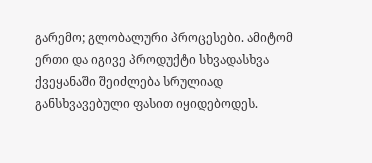გარემო; გლობალური პროცესები. ამიტომ ერთი და იგივე პროდუქტი სხვადასხვა ქვეყანაში შეიძლება სრულიად განსხვავებული ფასით იყიდებოდეს.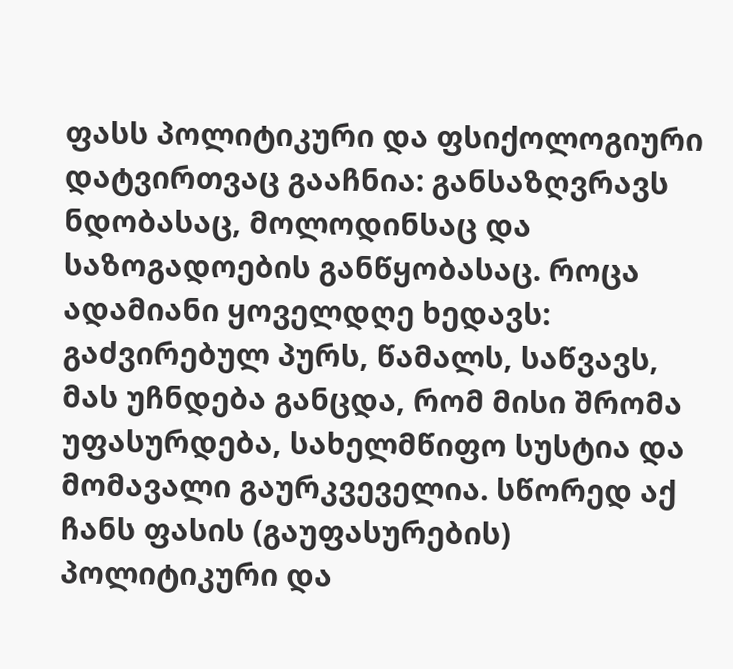ფასს პოლიტიკური და ფსიქოლოგიური დატვირთვაც გააჩნია: განსაზღვრავს ნდობასაც, მოლოდინსაც და საზოგადოების განწყობასაც. როცა ადამიანი ყოველდღე ხედავს: გაძვირებულ პურს, წამალს, საწვავს, მას უჩნდება განცდა, რომ მისი შრომა უფასურდება, სახელმწიფო სუსტია და მომავალი გაურკვეველია. სწორედ აქ ჩანს ფასის (გაუფასურების) პოლიტიკური და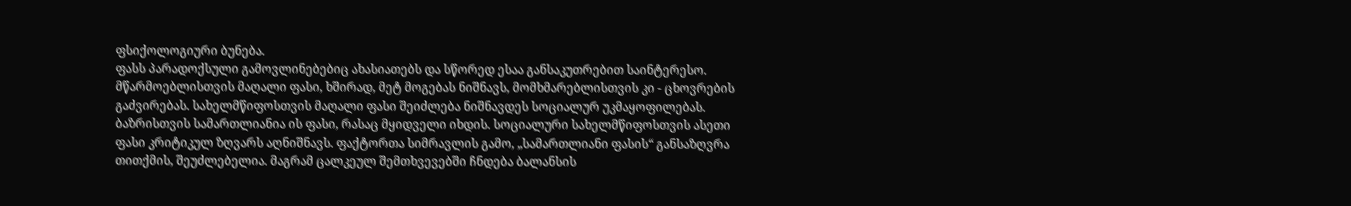ფსიქოლოგიური ბუნება.
ფასს პარადოქსული გამოვლინებებიც ახასიათებს და სწორედ ესაა განსაკუთრებით საინტერესო. მწარმოებლისთვის მაღალი ფასი, ხშირად, მეტ მოგებას ნიშნავს, მომხმარებლისთვის კი - ცხოვრების გაძვირებას. სახელმწიფოსთვის მაღალი ფასი შეიძლება ნიშნავდეს სოციალურ უკმაყოფილებას. ბაზრისთვის სამართლიანია ის ფასი, რასაც მყიდველი იხდის. სოციალური სახელმწიფოსთვის ასეთი ფასი კრიტიკულ ზღვარს აღნიშნავს. ფაქტორთა სიმრავლის გამო, „სამართლიანი ფასის“ განსაზღვრა თითქმის, შეუძლებელია. მაგრამ ცალკეულ შემთხვევებში ჩნდება ბალანსის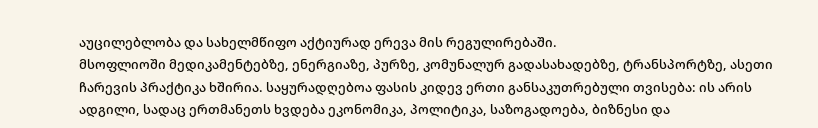აუცილებლობა და სახელმწიფო აქტიურად ერევა მის რეგულირებაში.
მსოფლიოში მედიკამენტებზე, ენერგიაზე, პურზე, კომუნალურ გადასახადებზე, ტრანსპორტზე, ასეთი ჩარევის პრაქტიკა ხშირია. საყურადღებოა ფასის კიდევ ერთი განსაკუთრებული თვისება: ის არის ადგილი, სადაც ერთმანეთს ხვდება ეკონომიკა, პოლიტიკა, საზოგადოება, ბიზნესი და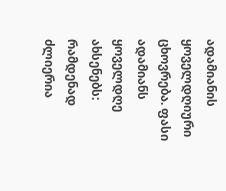ადამიანის ყოველდღიური ცხოვრება. ფასი ადამიანს ყოველდღე ახსენებს: რამდენად ძლიერია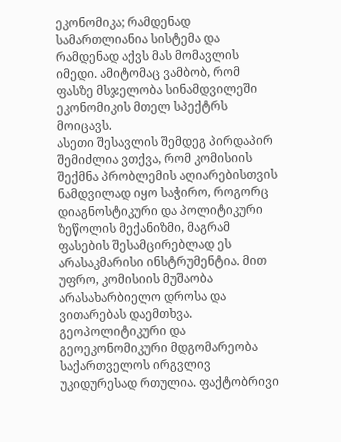ეკონომიკა; რამდენად სამართლიანია სისტემა და რამდენად აქვს მას მომავლის იმედი. ამიტომაც ვამბობ, რომ ფასზე მსჯელობა სინამდვილეში ეკონომიკის მთელ სპექტრს მოიცავს.
ასეთი შესავლის შემდეგ პირდაპირ შემიძლია ვთქვა, რომ კომისიის შექმნა პრობლემის აღიარებისთვის ნამდვილად იყო საჭირო, როგორც დიაგნოსტიკური და პოლიტიკური ზეწოლის მექანიზმი, მაგრამ ფასების შესამცირებლად ეს არასაკმარისი ინსტრუმენტია. მით უფრო, კომისიის მუშაობა არასახარბიელო დროსა და ვითარებას დაემთხვა. გეოპოლიტიკური და გეოეკონომიკური მდგომარეობა საქართველოს ირგვლივ უკიდურესად რთულია. ფაქტობრივი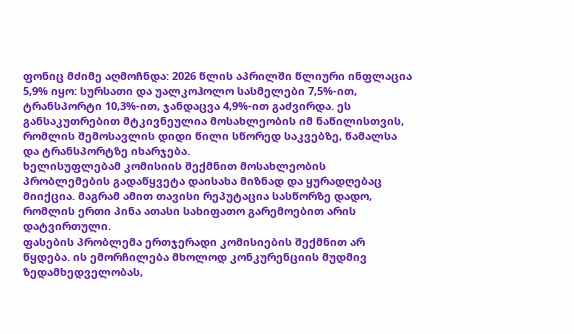ფონიც მძიმე აღმოჩნდა: 2026 წლის აპრილში წლიური ინფლაცია 5,9% იყო: სურსათი და უალკოჰოლო სასმელები 7,5%-ით, ტრანსპორტი 10,3%-ით, ჯანდაცვა 4,9%-ით გაძვირდა. ეს განსაკუთრებით მტკივნეულია მოსახლეობის იმ ნაწილისთვის, რომლის შემოსავლის დიდი წილი სწორედ საკვებზე, წამალსა და ტრანსპორტზე იხარჯება.
ხელისუფლებამ კომისიის შექმნით მოსახლეობის პრობლემების გადაწყვეტა დაისახა მიზნად და ყურადღებაც მიიქცია. მაგრამ ამით თავისი რეპუტაცია სასწორზე დადო, რომლის ერთი პინა ათასი სახიფათო გარემოებით არის დატვირთული.
ფასების პრობლემა ერთჯერადი კომისიების შექმნით არ წყდება. ის ემორჩილება მხოლოდ კონკურენციის მუდმივ ზედამხედველობას,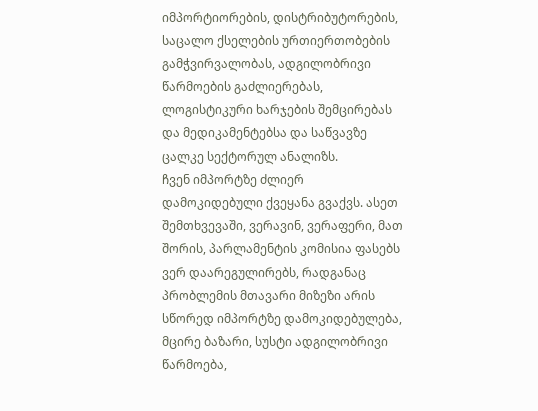იმპორტიორების, დისტრიბუტორების, საცალო ქსელების ურთიერთობების გამჭვირვალობას, ადგილობრივი წარმოების გაძლიერებას, ლოგისტიკური ხარჯების შემცირებას და მედიკამენტებსა და საწვავზე ცალკე სექტორულ ანალიზს.
ჩვენ იმპორტზე ძლიერ დამოკიდებული ქვეყანა გვაქვს. ასეთ შემთხვევაში, ვერავინ, ვერაფერი, მათ შორის, პარლამენტის კომისია ფასებს ვერ დაარეგულირებს, რადგანაც პრობლემის მთავარი მიზეზი არის სწორედ იმპორტზე დამოკიდებულება, მცირე ბაზარი, სუსტი ადგილობრივი წარმოება,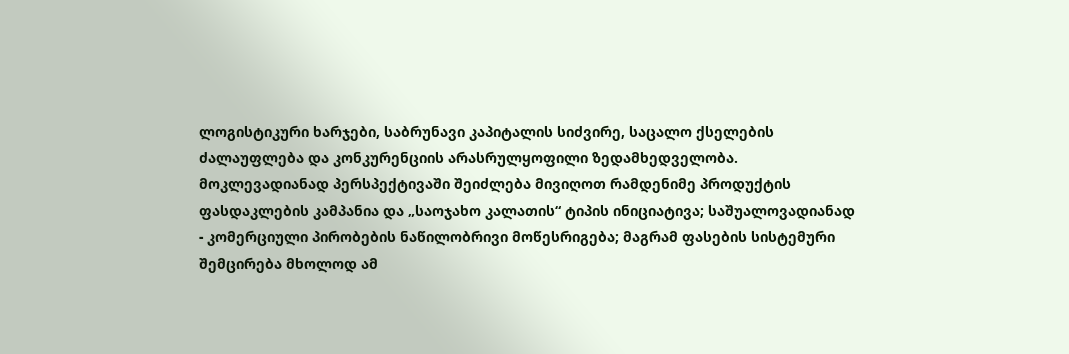ლოგისტიკური ხარჯები, საბრუნავი კაპიტალის სიძვირე, საცალო ქსელების ძალაუფლება და კონკურენციის არასრულყოფილი ზედამხედველობა.
მოკლევადიანად პერსპექტივაში შეიძლება მივიღოთ რამდენიმე პროდუქტის ფასდაკლების კამპანია და „საოჯახო კალათის“ ტიპის ინიციატივა; საშუალოვადიანად - კომერციული პირობების ნაწილობრივი მოწესრიგება; მაგრამ ფასების სისტემური შემცირება მხოლოდ ამ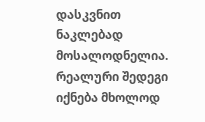დასკვნით ნაკლებად მოსალოდნელია. რეალური შედეგი იქნება მხოლოდ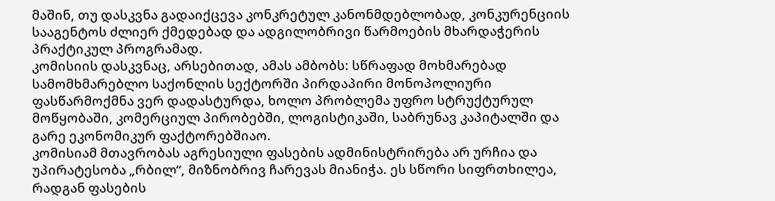მაშინ, თუ დასკვნა გადაიქცევა კონკრეტულ კანონმდებლობად, კონკურენციის სააგენტოს ძლიერ ქმედებად და ადგილობრივი წარმოების მხარდაჭერის პრაქტიკულ პროგრამად.
კომისიის დასკვნაც, არსებითად, ამას ამბობს: სწრაფად მოხმარებად სამომხმარებლო საქონლის სექტორში პირდაპირი მონოპოლიური ფასწარმოქმნა ვერ დადასტურდა, ხოლო პრობლემა უფრო სტრუქტურულ მოწყობაში, კომერციულ პირობებში, ლოგისტიკაში, საბრუნავ კაპიტალში და გარე ეკონომიკურ ფაქტორებშიაო.
კომისიამ მთავრობას აგრესიული ფასების ადმინისტრირება არ ურჩია და უპირატესობა „რბილ“, მიზნობრივ ჩარევას მიანიჭა. ეს სწორი სიფრთხილეა, რადგან ფასების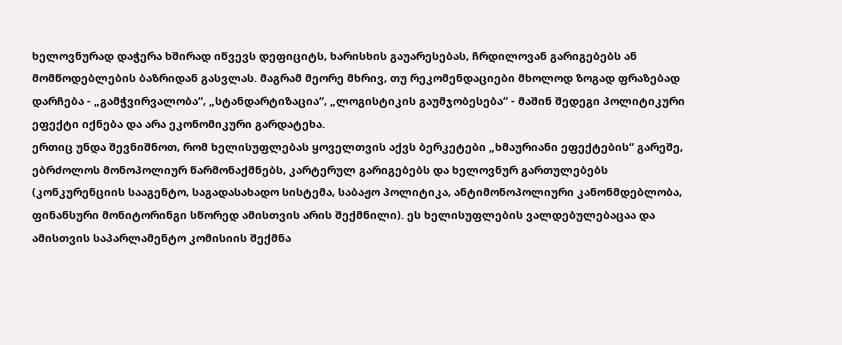ხელოვნურად დაჭერა ხშირად იწვევს დეფიციტს, ხარისხის გაუარესებას, ჩრდილოვან გარიგებებს ან მომწოდებლების ბაზრიდან გასვლას. მაგრამ მეორე მხრივ, თუ რეკომენდაციები მხოლოდ ზოგად ფრაზებად დარჩება - „გამჭვირვალობა“, „სტანდარტიზაცია“, „ლოგისტიკის გაუმჯობესება“ - მაშინ შედეგი პოლიტიკური ეფექტი იქნება და არა ეკონომიკური გარდატეხა.
ერთიც უნდა შევნიშნოთ, რომ ხელისუფლებას ყოველთვის აქვს ბერკეტები „ხმაურიანი ეფექტების“ გარეშე, ებრძოლოს მონოპოლიურ წარმონაქმნებს, კარტერულ გარიგებებს და ხელოვნურ გართულებებს (კონკურენციის სააგენტო, საგადასახადო სისტემა, საბაჟო პოლიტიკა, ანტიმონოპოლიური კანონმდებლობა, ფინანსური მონიტორინგი სწორედ ამისთვის არის შექმნილი). ეს ხელისუფლების ვალდებულებაცაა და ამისთვის საპარლამენტო კომისიის შექმნა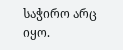საჭირო არც იყო.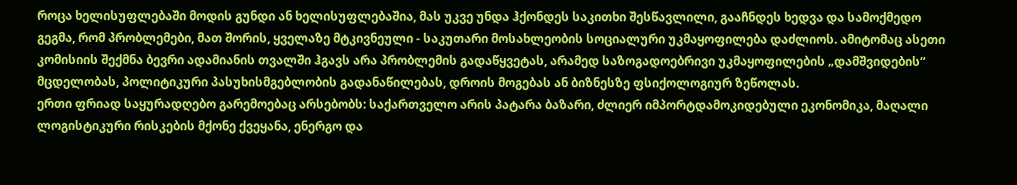როცა ხელისუფლებაში მოდის გუნდი ან ხელისუფლებაშია, მას უკვე უნდა ჰქონდეს საკითხი შესწავლილი, გააჩნდეს ხედვა და სამოქმედო გეგმა, რომ პრობლემები, მათ შორის, ყველაზე მტკივნეული - საკუთარი მოსახლეობის სოციალური უკმაყოფილება დაძლიოს. ამიტომაც ასეთი კომისიის შექმნა ბევრი ადამიანის თვალში ჰგავს არა პრობლემის გადაწყვეტას, არამედ საზოგადოებრივი უკმაყოფილების „დამშვიდების“ მცდელობას, პოლიტიკური პასუხისმგებლობის გადანაწილებას, დროის მოგებას ან ბიზნესზე ფსიქოლოგიურ ზეწოლას.
ერთი ფრიად საყურადღებო გარემოებაც არსებობს: საქართველო არის პატარა ბაზარი, ძლიერ იმპორტდამოკიდებული ეკონომიკა, მაღალი ლოგისტიკური რისკების მქონე ქვეყანა, ენერგო და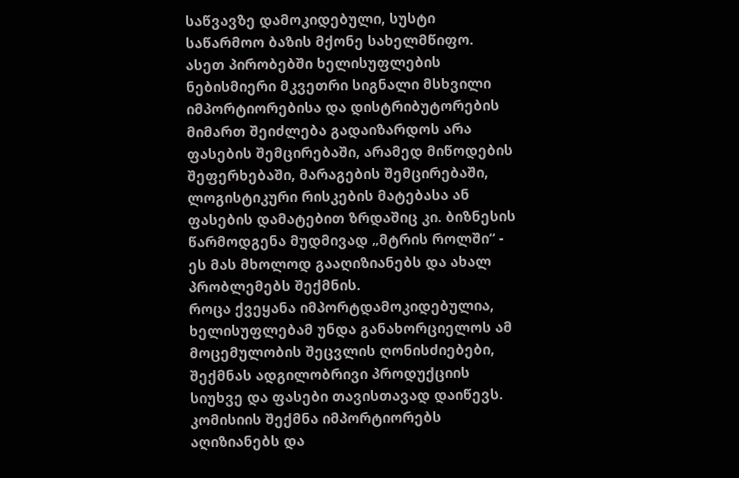საწვავზე დამოკიდებული, სუსტი საწარმოო ბაზის მქონე სახელმწიფო. ასეთ პირობებში ხელისუფლების ნებისმიერი მკვეთრი სიგნალი მსხვილი იმპორტიორებისა და დისტრიბუტორების მიმართ შეიძლება გადაიზარდოს არა ფასების შემცირებაში, არამედ მიწოდების შეფერხებაში, მარაგების შემცირებაში, ლოგისტიკური რისკების მატებასა ან ფასების დამატებით ზრდაშიც კი. ბიზნესის წარმოდგენა მუდმივად „მტრის როლში“ - ეს მას მხოლოდ გააღიზიანებს და ახალ პრობლემებს შექმნის.
როცა ქვეყანა იმპორტდამოკიდებულია, ხელისუფლებამ უნდა განახორციელოს ამ მოცემულობის შეცვლის ღონისძიებები, შექმნას ადგილობრივი პროდუქციის სიუხვე და ფასები თავისთავად დაიწევს. კომისიის შექმნა იმპორტიორებს აღიზიანებს და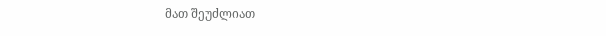მათ შეუძლიათ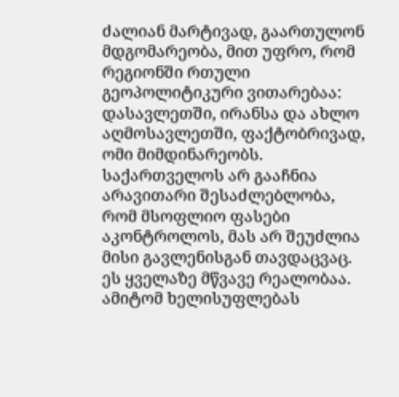ძალიან მარტივად, გაართულონ მდგომარეობა, მით უფრო, რომ რეგიონში რთული გეოპოლიტიკური ვითარებაა: დასავლეთში, ირანსა და ახლო აღმოსავლეთში, ფაქტობრივად, ომი მიმდინარეობს.
საქართველოს არ გააჩნია არავითარი შესაძლებლობა, რომ მსოფლიო ფასები აკონტროლოს, მას არ შეუძლია მისი გავლენისგან თავდაცვაც. ეს ყველაზე მწვავე რეალობაა. ამიტომ ხელისუფლებას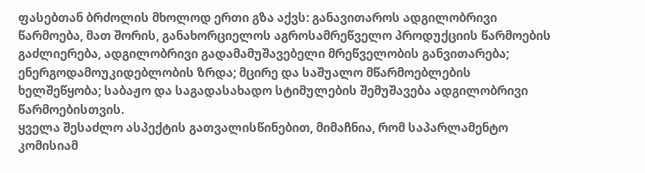ფასებთან ბრძოლის მხოლოდ ერთი გზა აქვს: განავითაროს ადგილობრივი წარმოება, მათ შორის, განახორციელოს აგროსამრეწველო პროდუქციის წარმოების გაძლიერება, ადგილობრივი გადამამუშავებელი მრეწველობის განვითარება; ენერგოდამოუკიდებლობის ზრდა; მცირე და საშუალო მწარმოებლების ხელშეწყობა; საბაჟო და საგადასახადო სტიმულების შემუშავება ადგილობრივი წარმოებისთვის.
ყველა შესაძლო ასპექტის გათვალისწინებით, მიმაჩნია, რომ საპარლამენტო კომისიამ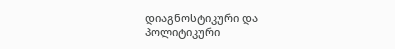დიაგნოსტიკური და პოლიტიკური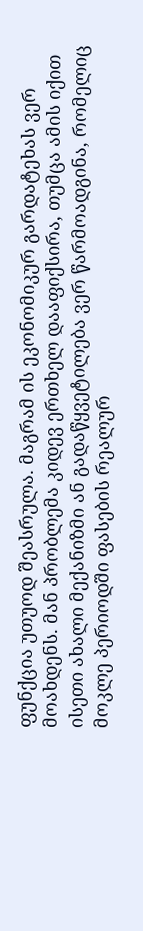ფუნქცია უთუოდ შეასრულა. მაგრამ ის ეკონომიკურ გარდატეხას ვერ მოახდენს. მან პრობლემა კიდევ ერთხელ დააფიქსირა, თუმცა ამის იქით ისეთი ახალი მექანიზმი ან გადაწყვეტილება ვერ წარმოადგინა, რომელიც მოკლე პერიოდში ფასების რეალურ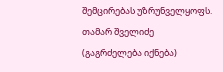შემცირებას უზრუნველყოფს.
თამარ შველიძე
(გაგრძელება იქნება)